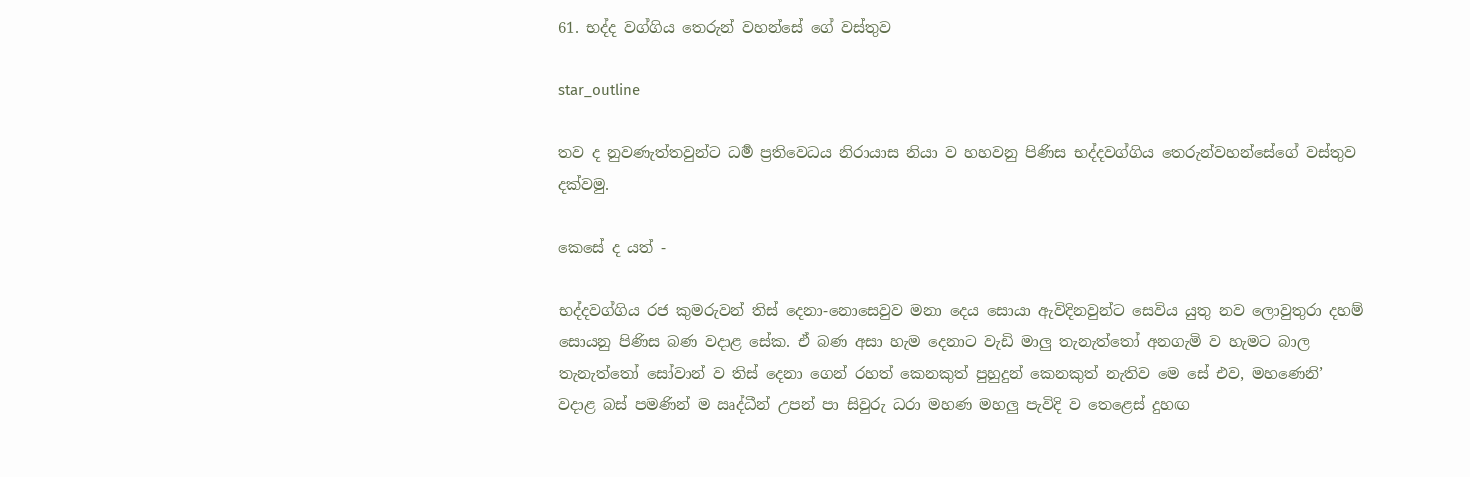61. භද්ද වග්ගිය තෙරුන් වහන්සේ ගේ වස්තුව

star_outline

තව ද නුවණැත්තවුන්ට ධර්‍ම ප්‍රතිවෙධය නිරායාස නියා ව හහවනු පිණිස භද්දවග්ගිය තෙරුන්වහන්සේගේ වස්තුව දක්වමු.

කෙසේ ද යත් -

භද්දවග්ගිය රජ කුමරුවන් තිස් දෙනා-නොසෙවුව මනා දෙය සොයා ඇවිදිනවුන්ට සෙවිය යුතු නව ලොවුතුරා දහම් සොයනු පිණිස බණ වදාළ සේක. ඒ බණ අසා හැම දෙනාට වැඩි මාලු තැනැත්තෝ අනගැමි ව හැමට බාල තැනැත්තෝ සෝවාන් ව තිස් දෙනා ගෙන් රහත් කෙනකුත් පුහුදුන් කෙනකුත් නැතිව මෙ සේ එව, මහණෙනි’ වදාළ බස් පමණින් ම ඍද්ධීන් උපන් පා සිවුරු ධරා මහණ මහලු පැවිදි ව තෙළෙස් දුහඟ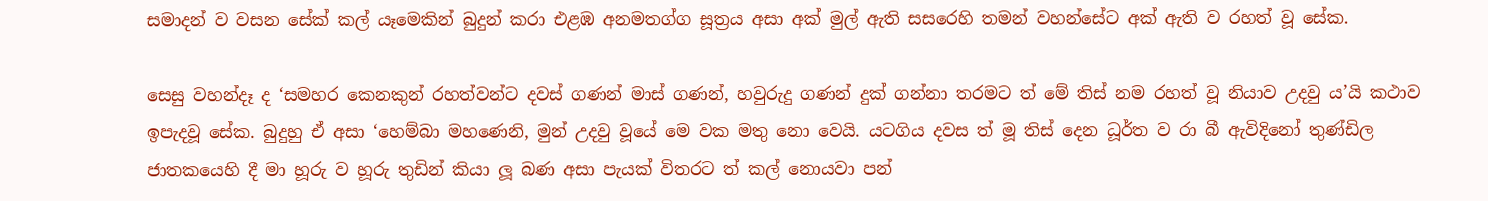සමාදන් ව වසන සේක් කල් යෑමෙකින් බුදුන් කරා එළඹ අනමතග්ග සූත්‍රය අසා අක් මුල් ඇති සසරෙහි තමන් වහන්සේට අක් ඇති ව රහත් වූ සේක.

සෙසු වහන්දෑ ද ‘සමහර කෙනකුන් රහත්වන්ට දවස් ගණන් මාස් ගණන්, හවුරුදු ගණන් දුක් ගන්නා තරමට ත් මේ තිස් නම රහත් වූ නියාව උදවු ය’යි කථාව ඉපැදවූ සේක. බුදුහු ඒ අසා ‘හෙම්බා මහණෙනි, මුන් උදවු වූයේ මෙ වක මතු නො වෙයි. යටගිය දවස ත් මූ තිස් දෙන ධූර්ත ව රා බී ඇවිදිනෝ තුණ්ඩිල ජාතකයෙහි දී මා හූරු ව හූරු තුඩින් කියා ලූ බණ අසා පැයක් විතරට ත් කල් නොයවා පන්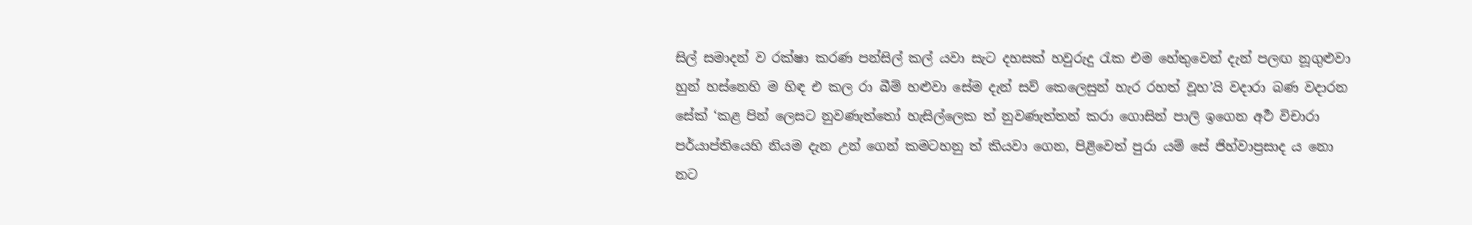සිල් සමාදන් ව රක්ෂා කරණ පන්සිල් කල් යවා සැට දහසක් හවුරුදු රැක එම හේතුවෙන් දැන් පලඟ නූගුළුවා හුන් හස්නෙහි ම හිඳ එ කල රා බීම් හළුවා සේම දැන් සව් කෙලෙසුන් හැර රහත් වූහ’යි වදාරා බණ වදාරන සේක් ‘කළ පින් ලෙසට නුවණැත්තෝ හැසිල්ලෙක ත් නුවණැත්තන් කරා ගොසින් පාලි ඉගෙන අර්‍ථ විචාරා පර්යාප්තියෙහි නියම දැන උන් ගෙන් කමටහනු ත් කියවා ගෙන, පිළිවෙත් පුරා යම් සේ ජිහ්වාප්‍රසාද ය නො නට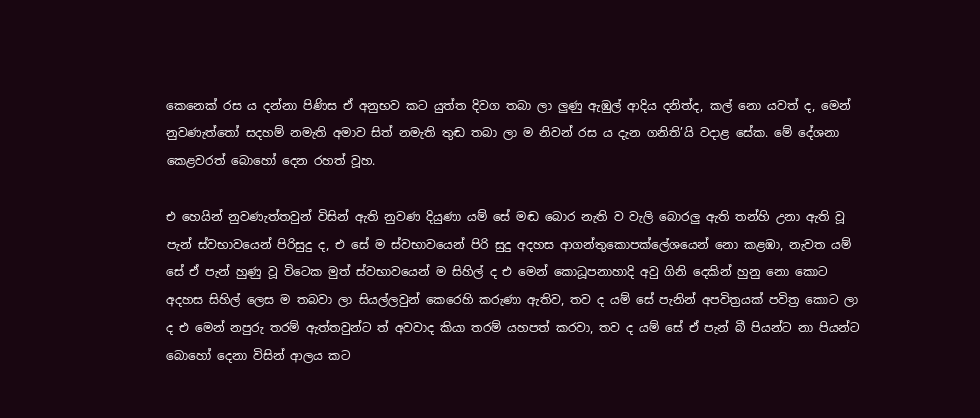කෙනෙක් රස ය දන්නා පිණිස ඒ අනුභව කට යුත්ත දිවග තබා ලා ලුණු ඇඹුල් ආදිය දනිත්ද, කල් නො යවත් ද, මෙන් නුවණැත්තෝ සදහම් නමැති අමාව සිත් නමැති තුඬ තබා ලා ම නිවන් රස ය දැන ගනිති’යි වදාළ සේක. මේ දේශනා කෙළවරත් බොහෝ දෙන රහත් වූහ.

එ හෙයින් නුවණැත්තවුන් විසින් ඇති නුවණ දියුණා යම් සේ මඬ බොර නැති ව වැලි බොරලු ඇති තන්හි උනා ඇති වූ පැන් ස්වභාවයෙන් පිරිසුදු ද, එ සේ ම ස්වභාවයෙන් පිරි සුදු අදහස ආගන්තුකොපක්ලේශයෙන් නො කළඹා, නැවත යම් සේ ඒ පැන් හුණු වූ විටෙක මුත් ස්වභාවයෙන් ම සිහිල් ද එ මෙන් කොධූපනාහාදි අවු ගිනි දෙකින් හුනු නො කොට අදහස සිහිල් ලෙස ම තබවා ලා සියල්ලවුන් කෙරෙහි කරුණා ඇතිව, තව ද යම් සේ පැනින් අපවිත්‍රයක් පවිත්‍ර කොට ලා ද එ මෙන් නපුරු තරම් ඇත්තවුන්ට ත් අවවාද කියා තරම් යහපත් කරවා, තව ද යම් සේ ඒ පැන් බී පියන්ට නා පියන්ට බොහෝ දෙනා විසින් ආලය කට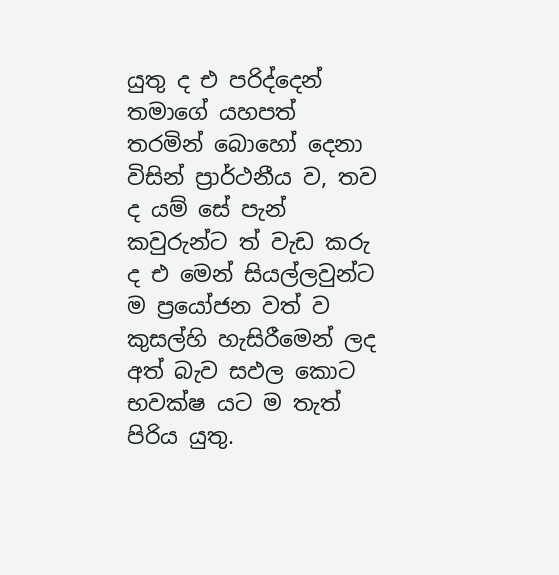යුතු ද එ පරිද්දෙන් තමාගේ යහපත් තරමින් බොහෝ දෙනා විසින් ප්‍රාර්ථනීය ව, තව ද යම් සේ පැන් කවුරුන්ට ත් වැඩ කරු ද එ මෙන් සියල්ලවුන්ට ම ප්‍රයෝජන වත් ව කුසල්හි හැසිරීමෙන් ලද අත් බැව සඵල කොට භවක්ෂ යට ම තැත් පිරිය යුතු.